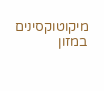מיקוטוקסינים במזון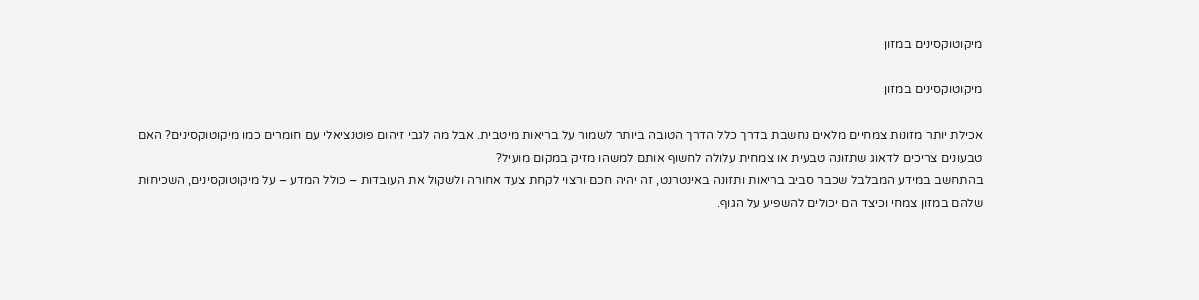מיקוטוקסינים במזון

מיקוטוקסינים במזון

אכילת יותר מזונות צמחיים מלאים נחשבת בדרך כלל הדרך הטובה ביותר לשמור על בריאות מיטבית. אבל מה לגבי זיהום פוטנציאלי עם חומרים כמו מיקוטוקסינים? האם טבעונים צריכים לדאוג שתזונה טבעית או צמחית עלולה לחשוף אותם למשהו מזיק במקום מועיל?
בהתחשב במידע המבלבל שכבר סביב בריאות ותזונה באינטרנט, זה יהיה חכם ורצוי לקחת צעד אחורה ולשקול את העובדות – כולל המדע – על מיקוטוקסינים, השכיחות שלהם במזון צמחי וכיצד הם יכולים להשפיע על הגוף.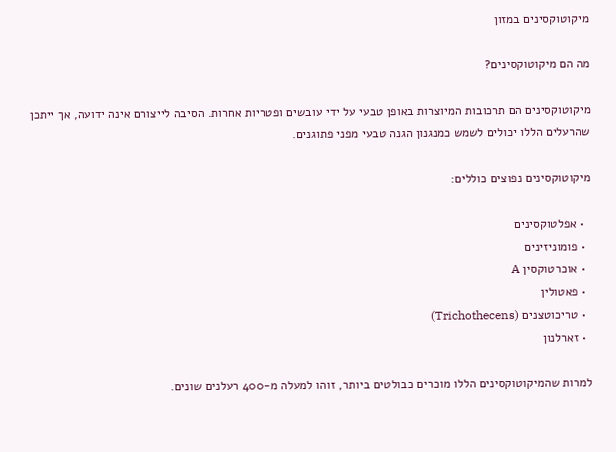מיקוטוקסינים במזון

מה הם מיקוטוקסינים?

מיקוטוקסינים הם תרכובות המיוצרות באופן טבעי על ידי עובשים ופטריות אחרות. הסיבה לייצורם אינה ידועה, אך ייתכן שהרעלים הללו יכולים לשמש כמנגנון הגנה טבעי מפני פתוגנים.

מיקוטוקסינים נפוצים כוללים:

  • אפלטוקסינים
  • פומוניזינים
  • אוכרטוקסין A
  • פאטולין
  • טריכוטצנים (Trichothecens)
  • זארלנון

למרות שהמיקוטוקסינים הללו מוכרים כבולטים ביותר, זוהו למעלה מ-400 רעלנים שונים.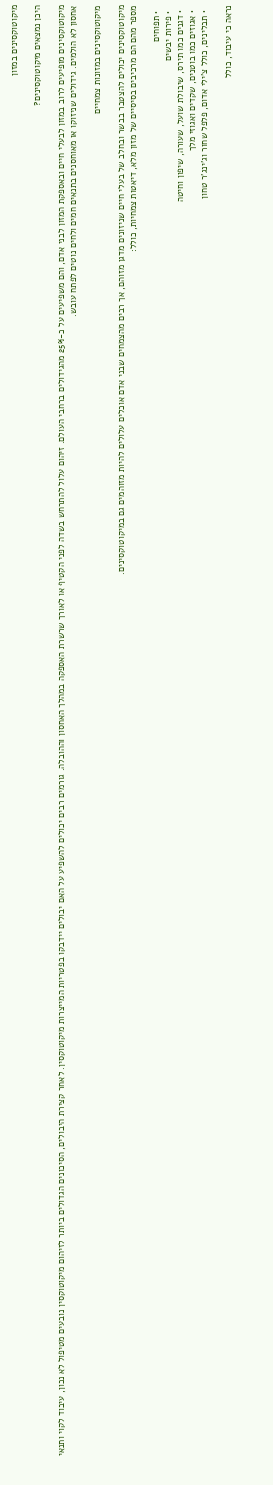מיקוטוקסינים במזון

היכן נמצאים מיקוטוקסינים?

מיקוטוקסינים מופיעים לרוב במזון לבעלי חיים ובאספקת המזון לבני אדם, והם משפיעים על כ-25% מהגידולים ברחבי העולם. זיהום עלול להתרחש בשדה לפני הקטיף או לאורך שרשרת האספקה במהלך האחסון וההובלה. גורמים רבים יכולים להשפיע על האם יבולים יידבקו בפטריות המייצרות מיקוטוקסין. לאחר קצירת היבולים, הסיכונים הגדולים ביותר לזיהום מיקוטוקסין נובעים מטיפול לא נכון, עיבוד לקוי ותנאי אחסון לא הולמים. גידולים שניזוקו או מאוחסנים בתנאים חמים ולחים נוטים לפתח עובש.

מיקוטוקסינים במזונות צמחיים

מיקוטוקסינים יכולים להצטבר בבשר ובחלב של בעלי חיים שניזונים מדגן מזוהם, אך רבים מהצמחים שבני אדם אוכלים עלולים להיות מזוהמים גם במיקוטוקסינים.
מספר מהם הם מרכיבים בסיסיים של מזון מלא, דיאטות צמחיות, כולל:

  • תפוחים
  • פירות יבשים
  • דגנים כמו תירס, שיבולת שועל, שעורה, שיפון וחיטה
  • אגוזים כמו בוטנים, שקדים ואגוזי מלך
  • תבלינים, כולל צ'ילי אדום, פלפל שחור וג'ינג'ר טחון

נראה כי עיבוד, כולל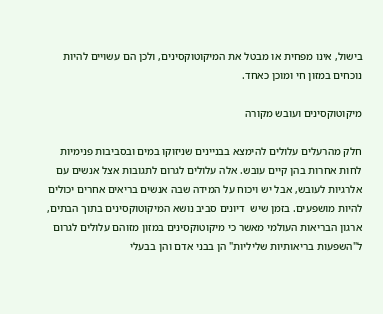בישול, אינו מפחית או מבטל את המיקוטוקסינים, ולכן הם עשויים להיות נוכחים במזון חי ומוכן כאחד.

מיקוטוקסינים ועובש מקורה

חלק מהרעלים עלולים להימצא בבניינים שניזוקו במים ובסביבות פנימיות לחות אחרות בהן קיים עובש. אלה עלולים לגרום לתגובות אצל אנשים עם אלרגיות לעובש, אבל יש ויכוח על המידה שבה אנשים בריאים אחרים יכולים להיות מושפעים. בזמן שיש  דיונים סביב נושא המיקוטוקסינים בתוך הבתים, ארגון הבריאות העולמי מאשר כי מיקוטוקסינים במזון מזוהם עלולים לגרום ל"השפעות בריאותיות שליליות" הן בבני אדם והן בבעלי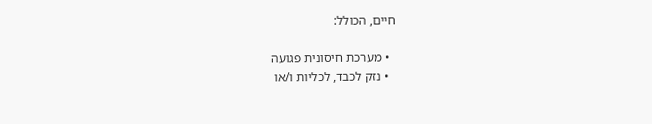חיים, הכולל:

  • מערכת חיסונית פגועה
  • נזק לכבד, לכליות ו/או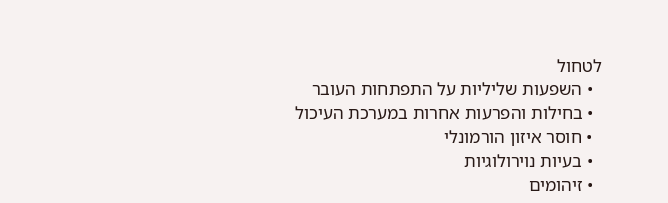לטחול
  • השפעות שליליות על התפתחות העובר
  • בחילות והפרעות אחרות במערכת העיכול
  • חוסר איזון הורמונלי
  • בעיות נוירולוגיות
  • זיהומים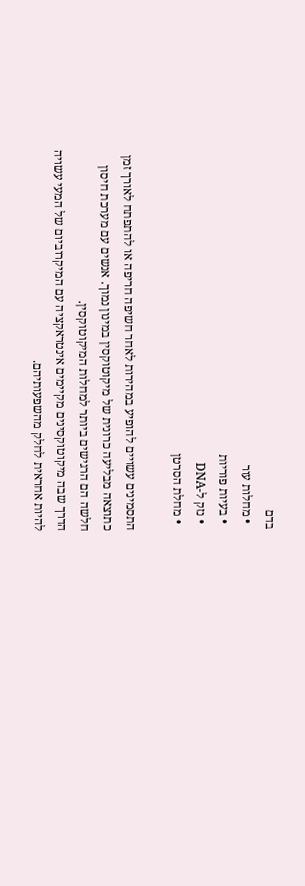בדם
  • מחלות עור
  • בעיות פוריות
  • נזק ל-DNA
  • מחלת הסרטן

התסמינים עשויים להופיע במהירות לאחר חשיפה חריפה או להתפתח לאורך זמן כתוצאה מבליעה כרונית של מיקוטוקסין במינון נמוך. אנשים עם מערכת חיסון חלשה הם הרגישים ביותר למחלות המיקוטוקסין.
הדרך שבה מיקוטוקסינים מקיימים אינטראקציה עם המיקרוביום של המעי עשויה להיות אחראית לחלק מהשפעותיהם.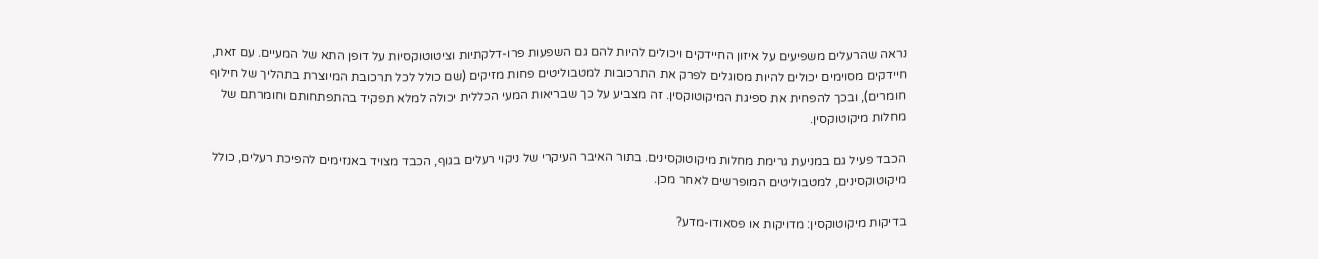נראה שהרעלים משפיעים על איזון החיידקים ויכולים להיות להם גם השפעות פרו-דלקתיות וציטוטוקסיות על דופן התא של המעיים. עם זאת, חיידקים מסוימים יכולים להיות מסוגלים לפרק את התרכובות למטבוליטים פחות מזיקים (שם כולל לכל תרכובת המיוצרת בתהליך של חילוף חומרים), ובכך להפחית את ספיגת המיקוטוקסין. זה מצביע על כך שבריאות המעי הכללית יכולה למלא תפקיד בהתפתחותם וחומרתם של מחלות מיקוטוקסין.

הכבד פעיל גם במניעת גרימת מחלות מיקוטוקסינים. בתור האיבר העיקרי של ניקוי רעלים בגוף, הכבד מצויד באנזימים להפיכת רעלים, כולל מיקוטוקסינים, למטבוליטים המופרשים לאחר מכן.

בדיקות מיקוטוקסין: מדויקות או פסאודו-מדע?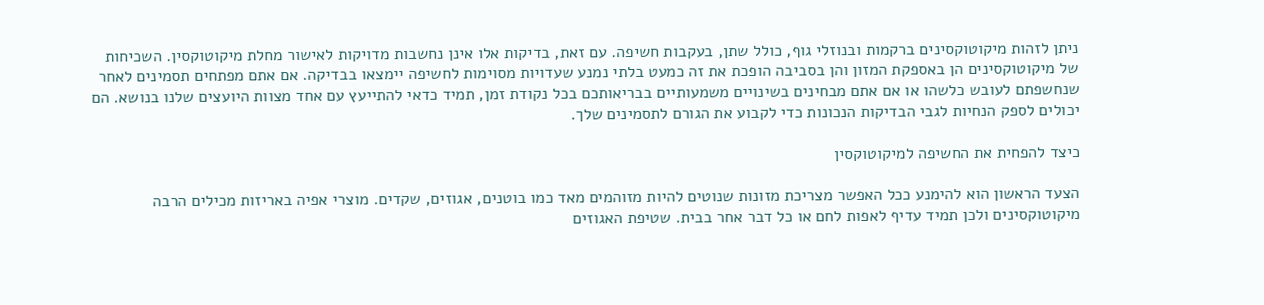ניתן לזהות מיקוטוקסינים ברקמות ובנוזלי גוף, כולל שתן, בעקבות חשיפה. עם זאת, בדיקות אלו אינן נחשבות מדויקות לאישור מחלת מיקוטוקסין. השכיחות של מיקוטוקסינים הן באספקת המזון והן בסביבה הופכת את זה כמעט בלתי נמנע שעדויות מסוימות לחשיפה יימצאו בבדיקה. אם אתם מפתחים תסמינים לאחר שנחשפתם לעובש כלשהו או אם אתם מבחינים בשינויים משמעותיים בבריאותכם בכל נקודת זמן, תמיד כדאי להתייעץ עם אחד מצוות היועצים שלנו בנושא. הם יכולים לספק הנחיות לגבי הבדיקות הנכונות כדי לקבוע את הגורם לתסמינים שלך.

כיצד להפחית את החשיפה למיקוטוקסין

הצעד הראשון הוא להימנע ככל האפשר מצריכת מזונות שנוטים להיות מזוהמים מאד כמו בוטנים, אגוזים, שקדים. מוצרי אפיה באריזות מכילים הרבה מיקוטוקסינים ולכן תמיד עדיף לאפות לחם או כל דבר אחר בבית. שטיפת האגוזים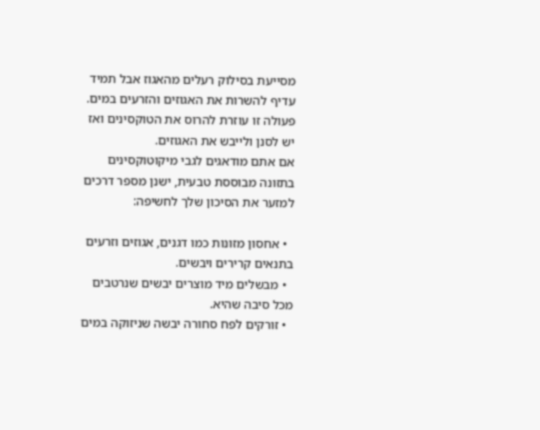מסייעת בסילוק רעלים מהאגוז אבל תמיד עדיף להשרות את האגוזים והזרעים במים. פעולה זו עוזרת להרוס את הטוקסינים ואז יש לסנן ולייבש את האגוזים.
אם אתם מודאגים לגבי מיקוטוקסינים בתזונה מבוססת טבעית, ישנן מספר דרכים למזער את הסיכון שלך לחשיפה:

  • אחסון מזונות כמו דגנים, אגוזים וזרעים בתנאים קרירים ויבשים.
  • מבשלים מיד מוצרים יבשים שנרטבים מכל סיבה שהיא.
  • זורקים לפח סחורה יבשה שניזוקה במים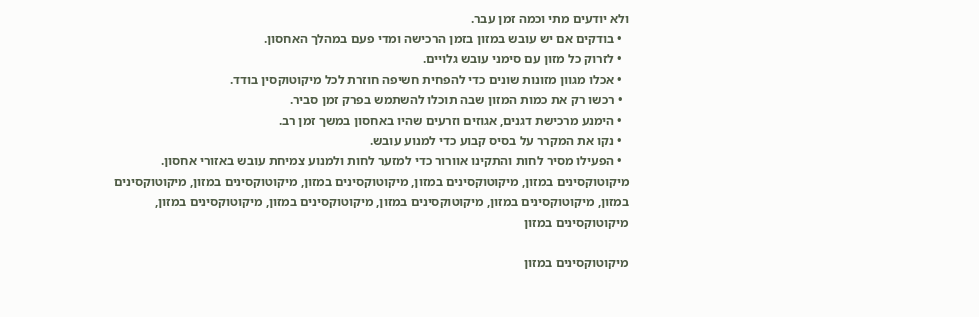ולא יודעים מתי וכמה זמן עבר.
  • בודקים אם יש עובש במזון בזמן הרכישה ומדי פעם במהלך האחסון.
  • לזרוק כל מזון עם סימני עובש גלויים.
  • אכלו מגוון מזונות שונים כדי להפחית חשיפה חוזרת לכל מיקוטוקסין בודד.
  • רכשו רק את כמות המזון שבה תוכלו להשתמש בפרק זמן סביר.
  • הימנע מרכישת דגנים, אגוזים וזרעים שהיו באחסון במשך זמן רב.
  • נקו את המקרר על בסיס קבוע כדי למנוע עובש.
  • הפעילו מסיר לחות והתקינו אוורור כדי למזער לחות ולמנוע צמיחת עובש באזורי אחסון. מיקוטוקסינים במזון, מיקוטוקסינים במזון, מיקוטוקסינים במזון, מיקוטוקסינים במזון, מיקוטוקסינים במזון, מיקוטוקסינים במזון, מיקוטוקסינים במזון, מיקוטוקסינים במזון, מיקוטוקסינים במזון, מיקוטוקסינים במזון

מיקוטוקסינים במזון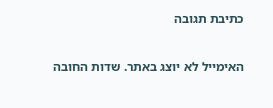כתיבת תגובה

האימייל לא יוצג באתר. שדות החובה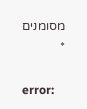מסומנים *

error: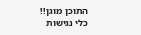התוכן מוגן!!
כלי נגישות